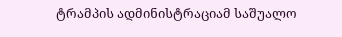ტრამპის ადმინისტრაციამ საშუალო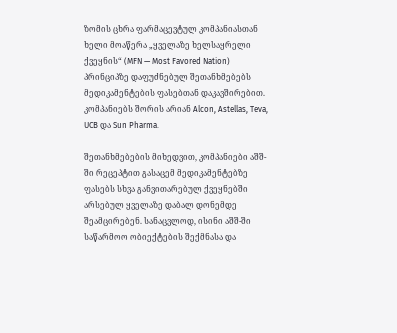ზომის ცხრა ფარმაცევტულ კომპანიასთან ხელი მოაწერა „ყველაზე ხელსაყრელი ქვეყნის“ (MFN — Most Favored Nation) პრინციპზე დაფუძნებულ შეთანხმებებს მედიკამენტების ფასებთან დაკავშირებით. კომპანიებს შორის არიან Alcon, Astellas, Teva, UCB და Sun Pharma.

შეთანხმებების მიხედვით, კომპანიები აშშ-ში რეცეპტით გასაცემ მედიკამენტებზე ფასებს სხვა განვითარებულ ქვეყნებში არსებულ ყველაზე დაბალ დონემდე შეამცირებენ. სანაცვლოდ, ისინი აშშ-ში საწარმოო ობიექტების შექმნასა და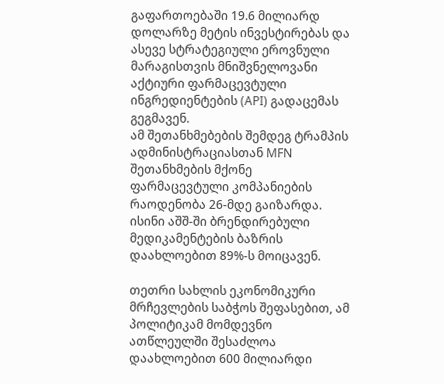გაფართოებაში 19.6 მილიარდ დოლარზე მეტის ინვესტირებას და ასევე სტრატეგიული ეროვნული მარაგისთვის მნიშვნელოვანი აქტიური ფარმაცევტული ინგრედიენტების (API) გადაცემას გეგმავენ.
ამ შეთანხმებების შემდეგ ტრამპის ადმინისტრაციასთან MFN შეთანხმების მქონე ფარმაცევტული კომპანიების რაოდენობა 26-მდე გაიზარდა. ისინი აშშ-ში ბრენდირებული მედიკამენტების ბაზრის დაახლოებით 89%-ს მოიცავენ.

თეთრი სახლის ეკონომიკური მრჩევლების საბჭოს შეფასებით, ამ პოლიტიკამ მომდევნო ათწლეულში შესაძლოა დაახლოებით 600 მილიარდი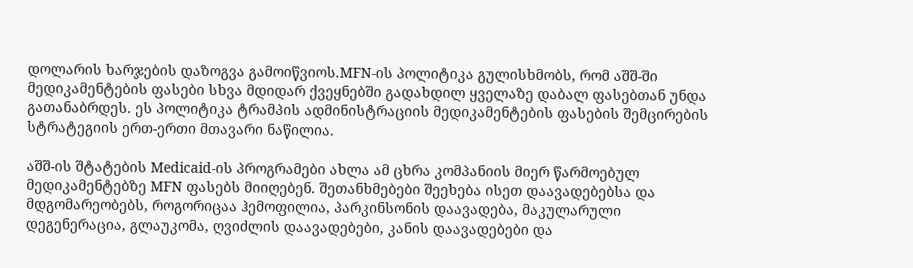დოლარის ხარჯების დაზოგვა გამოიწვიოს.MFN-ის პოლიტიკა გულისხმობს, რომ აშშ-ში მედიკამენტების ფასები სხვა მდიდარ ქვეყნებში გადახდილ ყველაზე დაბალ ფასებთან უნდა გათანაბრდეს. ეს პოლიტიკა ტრამპის ადმინისტრაციის მედიკამენტების ფასების შემცირების სტრატეგიის ერთ-ერთი მთავარი ნაწილია.

აშშ-ის შტატების Medicaid-ის პროგრამები ახლა ამ ცხრა კომპანიის მიერ წარმოებულ მედიკამენტებზე MFN ფასებს მიიღებენ. შეთანხმებები შეეხება ისეთ დაავადებებსა და მდგომარეობებს, როგორიცაა ჰემოფილია, პარკინსონის დაავადება, მაკულარული დეგენერაცია, გლაუკომა, ღვიძლის დაავადებები, კანის დაავადებები და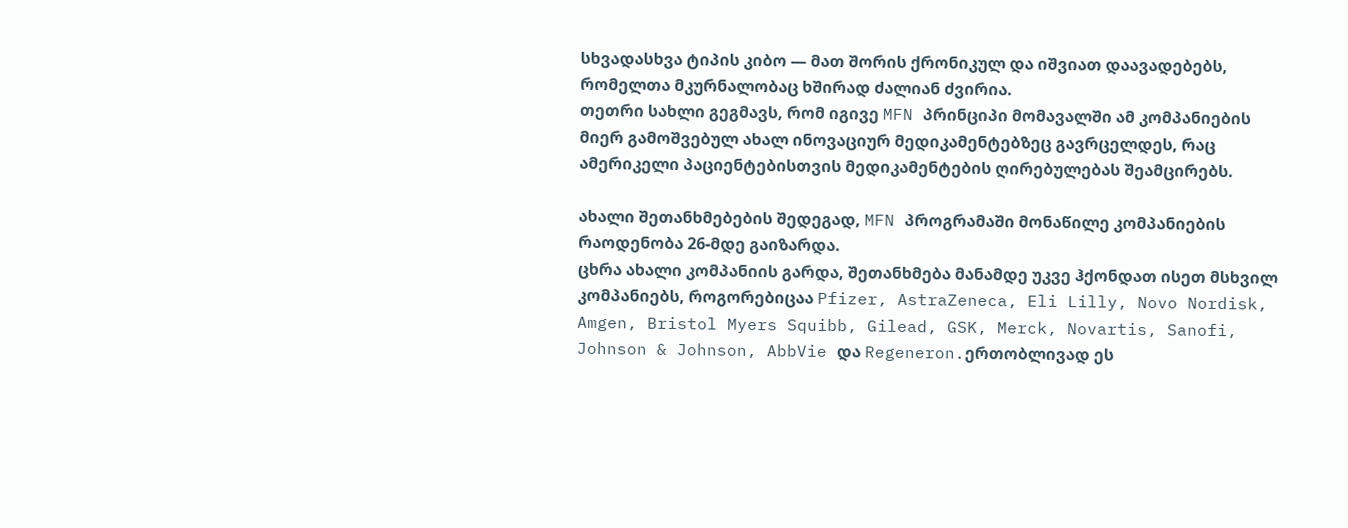სხვადასხვა ტიპის კიბო — მათ შორის ქრონიკულ და იშვიათ დაავადებებს, რომელთა მკურნალობაც ხშირად ძალიან ძვირია.
თეთრი სახლი გეგმავს, რომ იგივე MFN პრინციპი მომავალში ამ კომპანიების მიერ გამოშვებულ ახალ ინოვაციურ მედიკამენტებზეც გავრცელდეს, რაც ამერიკელი პაციენტებისთვის მედიკამენტების ღირებულებას შეამცირებს.

ახალი შეთანხმებების შედეგად, MFN პროგრამაში მონაწილე კომპანიების რაოდენობა 26-მდე გაიზარდა.
ცხრა ახალი კომპანიის გარდა, შეთანხმება მანამდე უკვე ჰქონდათ ისეთ მსხვილ კომპანიებს, როგორებიცაა Pfizer, AstraZeneca, Eli Lilly, Novo Nordisk, Amgen, Bristol Myers Squibb, Gilead, GSK, Merck, Novartis, Sanofi, Johnson & Johnson, AbbVie და Regeneron.ერთობლივად ეს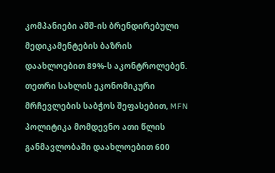კომპანიები აშშ-ის ბრენდირებული მედიკამენტების ბაზრის დაახლოებით 89%-ს აკონტროლებენ.
თეთრი სახლის ეკონომიკური მრჩევლების საბჭოს შეფასებით, MFN პოლიტიკა მომდევნო ათი წლის განმავლობაში დაახლოებით 600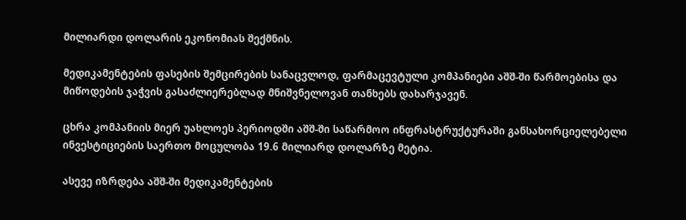მილიარდი დოლარის ეკონომიას შექმნის.

მედიკამენტების ფასების შემცირების სანაცვლოდ, ფარმაცევტული კომპანიები აშშ-ში წარმოებისა და მიწოდების ჯაჭვის გასაძლიერებლად მნიშვნელოვან თანხებს დახარჯავენ.

ცხრა კომპანიის მიერ უახლოეს პერიოდში აშშ-ში საწარმოო ინფრასტრუქტურაში განსახორციელებელი ინვესტიციების საერთო მოცულობა 19.6 მილიარდ დოლარზე მეტია.

ასევე იზრდება აშშ-ში მედიკამენტების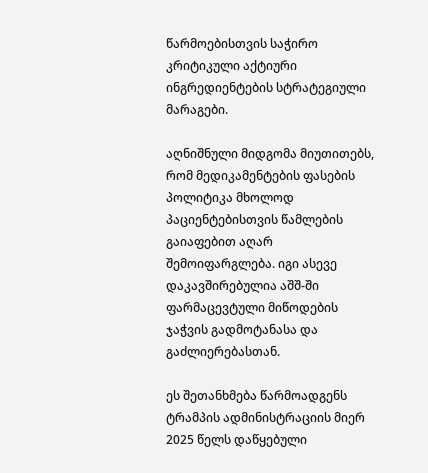წარმოებისთვის საჭირო კრიტიკული აქტიური ინგრედიენტების სტრატეგიული მარაგები.

აღნიშნული მიდგომა მიუთითებს, რომ მედიკამენტების ფასების პოლიტიკა მხოლოდ პაციენტებისთვის წამლების გაიაფებით აღარ შემოიფარგლება. იგი ასევე დაკავშირებულია აშშ-ში ფარმაცევტული მიწოდების ჯაჭვის გადმოტანასა და გაძლიერებასთან.

ეს შეთანხმება წარმოადგენს ტრამპის ადმინისტრაციის მიერ 2025 წელს დაწყებული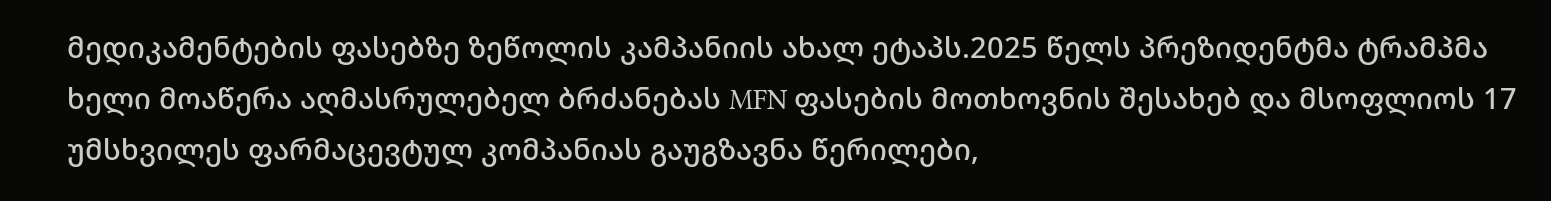მედიკამენტების ფასებზე ზეწოლის კამპანიის ახალ ეტაპს.2025 წელს პრეზიდენტმა ტრამპმა ხელი მოაწერა აღმასრულებელ ბრძანებას MFN ფასების მოთხოვნის შესახებ და მსოფლიოს 17 უმსხვილეს ფარმაცევტულ კომპანიას გაუგზავნა წერილები,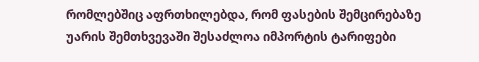რომლებშიც აფრთხილებდა, რომ ფასების შემცირებაზე უარის შემთხვევაში შესაძლოა იმპორტის ტარიფები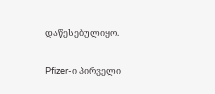დაწესებულიყო.

Pfizer-ი პირველი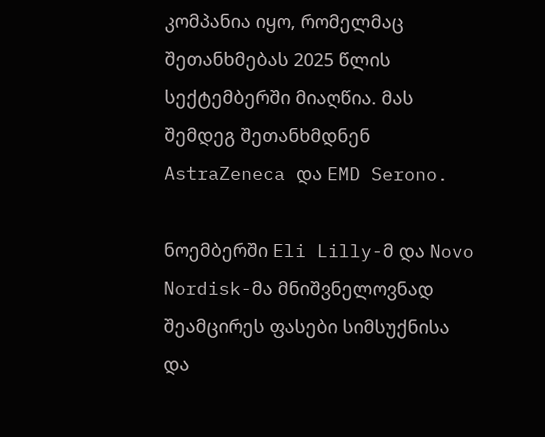კომპანია იყო, რომელმაც შეთანხმებას 2025 წლის სექტემბერში მიაღწია. მას შემდეგ შეთანხმდნენ AstraZeneca და EMD Serono.

ნოემბერში Eli Lilly-მ და Novo Nordisk-მა მნიშვნელოვნად შეამცირეს ფასები სიმსუქნისა და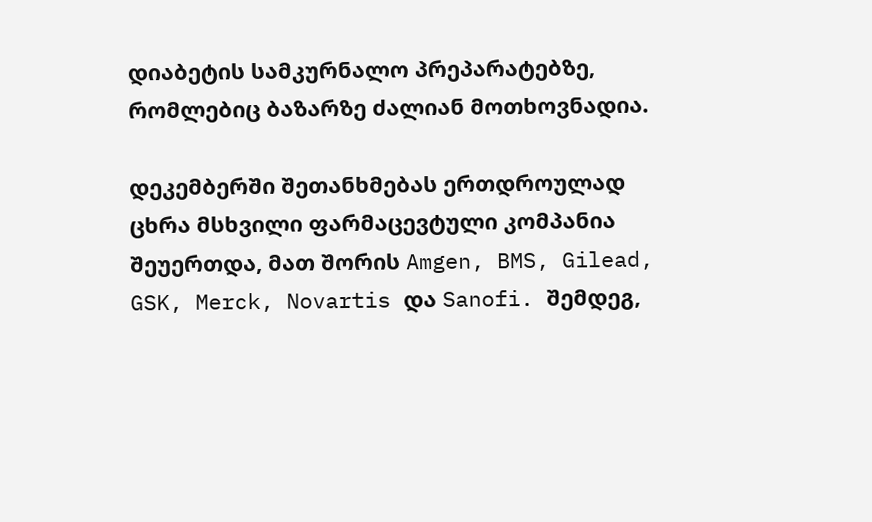დიაბეტის სამკურნალო პრეპარატებზე, რომლებიც ბაზარზე ძალიან მოთხოვნადია.

დეკემბერში შეთანხმებას ერთდროულად ცხრა მსხვილი ფარმაცევტული კომპანია შეუერთდა, მათ შორის Amgen, BMS, Gilead, GSK, Merck, Novartis და Sanofi. შემდეგ,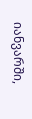იანვარში,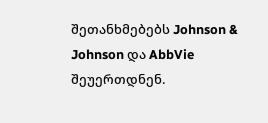შეთანხმებებს Johnson & Johnson და AbbVie შეუერთდნენ.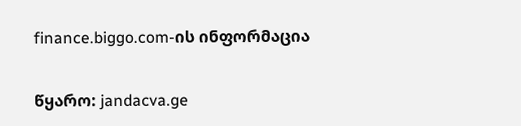finance.biggo.com-ის ინფორმაცია

წყარო: jandacva.ge